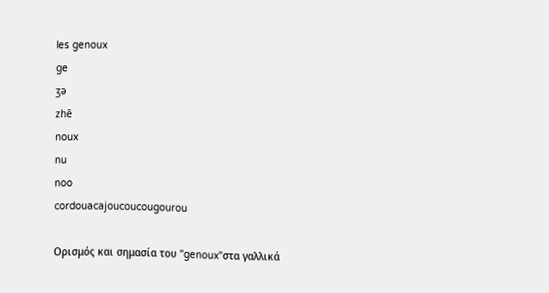les genoux
ge
ʒə
zhē
noux
nu
noo
cordouacajoucoucougourou

Ορισμός και σημασία του "genoux"στα γαλλικά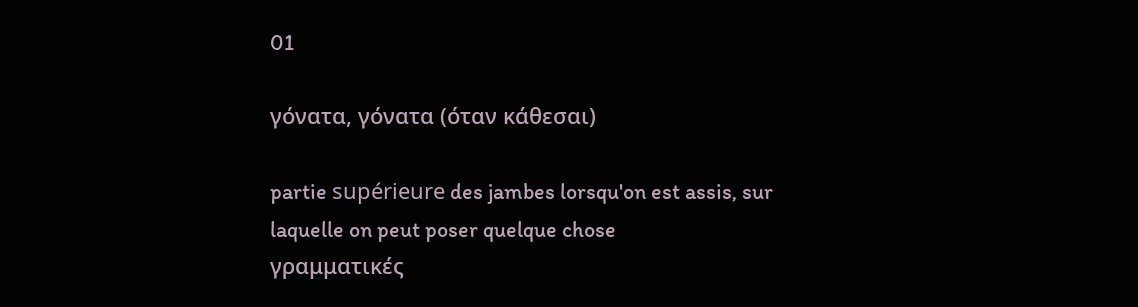01

γόνατα, γόνατα (όταν κάθεσαι)

partie supérieure des jambes lorsqu'on est assis, sur laquelle on peut poser quelque chose
γραμματικές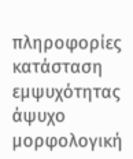πληροφορίες
κατάσταση εμψυχότητας
άψυχο
μορφολογική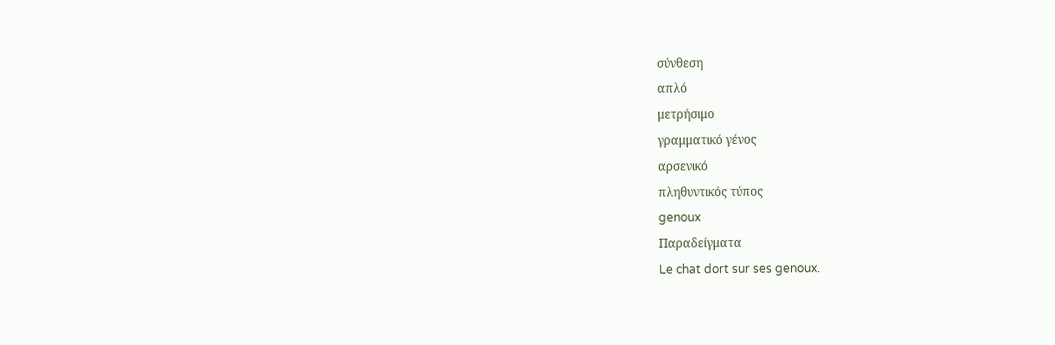σύνθεση
απλό
μετρήσιμο
γραμματικό γένος
αρσενικό
πληθυντικός τύπος
genoux
Παραδείγματα
Le chat dort sur ses genoux.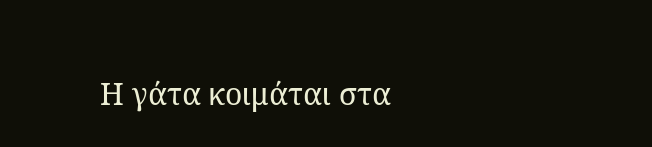Η γάτα κοιμάται στα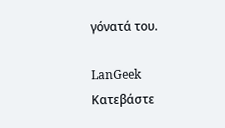γόνατά του.

LanGeek
Κατεβάστε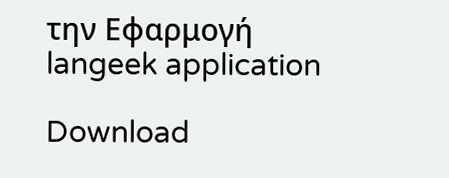την Εφαρμογή
langeek application

Download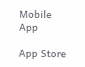Mobile App

App Store